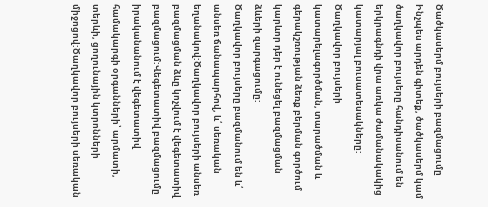Ծածկասերմ բույսերի բազմացումը Ինչպես արդեն գիտեք, ծածկասերմ կամ ծաղկավոր բույսերը հանդիսանում են երկրագնդի վրա առկա ժամանակակից կատարյալ բուսատեսակները: Ծաղկավոր բույսերի կատարելագործման, տարածման և գերակշռության ձեռք բերման գործում կարևոր դեր է ունեցել բազմացման ձևերի զարգացումը:
Ծաղկավոր բույսերը բազմանում են և՛ անսեռ ճանապարհով, և՛ սեռական եղանակով:Ծաղկավոր բույսերի անսեռ բազմացման ձևը կոչվում է վեգետատիվ բազմացում:Վեգետատիվ բազմացումը իրականանում է վեգետատիվ համակարգի օրգանների՝ արմատի, տերևի, ցողունային կտրոնների միջոցով:Ծաղկավոր բույսերի սեռական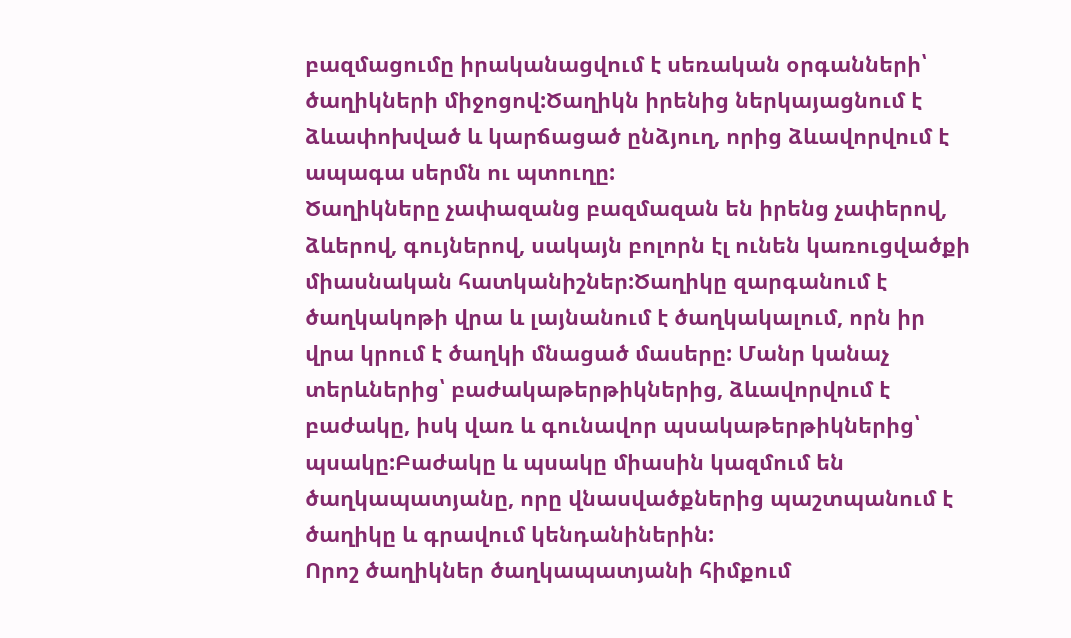բազմացումը իրականացվում է սեռական օրգանների՝ ծաղիկների միջոցով:Ծաղիկն իրենից ներկայացնում է ձևափոխված և կարճացած ընձյուղ, որից ձևավորվում է ապագա սերմն ու պտուղը:
Ծաղիկները չափազանց բազմազան են իրենց չափերով, ձևերով, գույներով, սակայն բոլորն էլ ունեն կառուցվածքի միասնական հատկանիշներ:Ծաղիկը զարգանում է ծաղկակոթի վրա և լայնանում է ծաղկակալում, որն իր վրա կրում է ծաղկի մնացած մասերը: Մանր կանաչ տերևներից՝ բաժակաթերթիկներից, ձևավորվում է բաժակը, իսկ վառ և գունավոր պսակաթերթիկներից՝ պսակը:Բաժակը և պսակը միասին կազմում են ծաղկապատյանը, որը վնասվածքներից պաշտպանում է ծաղիկը և գրավում կենդանիներին:
Որոշ ծաղիկներ ծաղկապատյանի հիմքում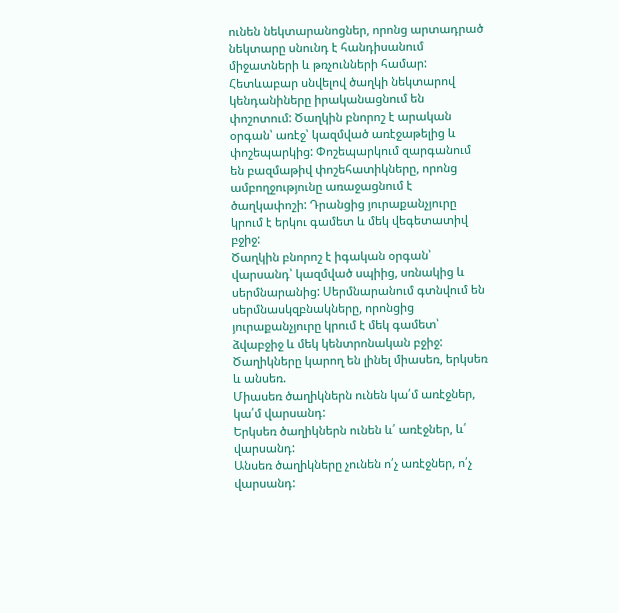ունեն նեկտարանոցներ, որոնց արտադրած նեկտարը սնունդ է հանդիսանում միջատների և թռչունների համար: Հետևաբար սնվելով ծաղկի նեկտարով կենդանիները իրականացնում են փոշոտում: Ծաղկին բնորոշ է արական օրգան՝ առէջ՝ կազմված առէջաթելից և փոշեպարկից: Փոշեպարկում զարգանում են բազմաթիվ փոշեհատիկները, որոնց ամբողջությունը առաջացնում է ծաղկափոշի: Դրանցից յուրաքանչյուրը կրում է երկու գամետ և մեկ վեգետատիվ բջիջ:
Ծաղկին բնորոշ է իգական օրգան՝ վարսանդ՝ կազմված սպիից, սռնակից և սերմնարանից: Սերմնարանում գտնվում են սերմնասկզբնակները, որոնցից յուրաքանչյուրը կրում է մեկ գամետ՝ ձվաբջիջ և մեկ կենտրոնական բջիջ:
Ծաղիկները կարող են լինել միասեռ, երկսեռ և անսեռ.
Միասեռ ծաղիկներն ունեն կա՛մ առէջներ, կա՛մ վարսանդ:
Երկսեռ ծաղիկներն ունեն և՛ առէջներ, և՛ վարսանդ:
Անսեռ ծաղիկները չունեն ո՛չ առէջներ, ո՛չ վարսանդ: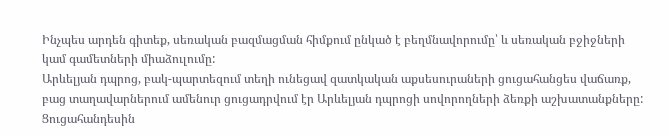Ինչպես արդեն գիտեք, սեռական բազմացման հիմքում ընկած է բեղմնավորումը՝ և սեռական բջիջների կամ գամետների միաձուլումը:
Արևելյան դպրոց, բակ-պարտեզում տեղի ունեցավ զատկական աքսեսուրաների ցուցահանցես վաճառք, բաց տաղավարներում ամենուր ցուցադրվում էր Արևելյան դպրոցի սովորողների ձեռքի աշխատանքները: Ցուցահանդեսին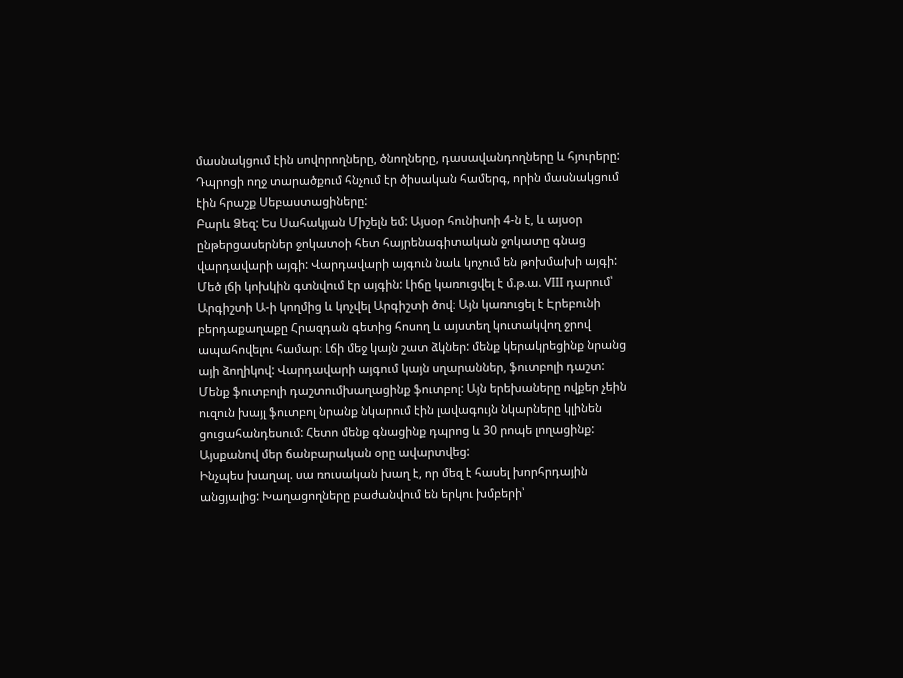մասնակցում էին սովորողները, ծնողները, դասավանդողները և հյուրերը: Դպրոցի ողջ տարածքում հնչում էր ծիսական համերգ, որին մասնակցում էին հրաշք Սեբաստացիները:
Բարև Ձեզ: Ես Սահակյան Միշելն եմ: Այսօր հունիսոի 4-ն է, և այսօր ընթերցասերներ ջոկատօի հետ հայրենագիտական ջոկատը գնաց վարդավարի այգի: Վարդավարի այգուն նաև կոչում են թոխմախի այգի: Մեծ լճի կոխկին գտնվում էր այգին: Լիճը կառուցվել է մ.թ.ա. VIII դարում՝ Արգիշտի Ա-ի կողմից և կոչվել Արգիշտի ծով։ Այն կառուցել է Էրեբունի բերդաքաղաքը Հրազդան գետից հոսող և այստեղ կուտակվող ջրով ապահովելու համար։ Լճի մեջ կայն շատ ձկներ: մենք կերակրեցինք նրանց այի ձողիկով: Վարդավարի այգում կայն սղարաններ, ֆուտբոլի դաշտ: Մենք ֆուտբոլի դաշտումխաղացինք ֆուտբոլ: Այն երեխաները ովքեր չեին ուզուն խայլ ֆուտբոլ նրանք նկարում էին լավագույն նկարները կլինեն ցուցահանդեսում: Հետո մենք գնացինք դպրոց և 30 րոպե լողացինք: Այսքանով մեր ճանբարական օրը ավարտվեց:
Ինչպես խաղալ. սա ռուսական խաղ է, որ մեզ է հասել խորհրդային անցյալից: Խաղացողները բաժանվում են երկու խմբերի՝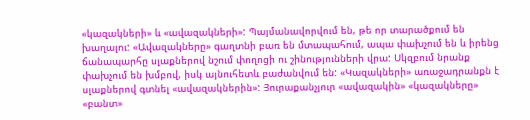«կազակների» և «ավազակների»: Պայմանավորվում են, թե որ տարածքում են խաղալու: «Ավազակները» գաղտնի բառ են մտապահում, ապա փախչում են և իրենց ճանապարհը սլաքներով նշում փողոցի ու շինությունների վրա: Սկզբում նրանք փախչում են խմբով, իսկ այնուհետև բաժանվում են: «Կազակների» առաջադրանքն է սլաքներով գտնել «ավազակներին»: Յուրաքանչյուր «ավազակին» «կազակները» «բանտ»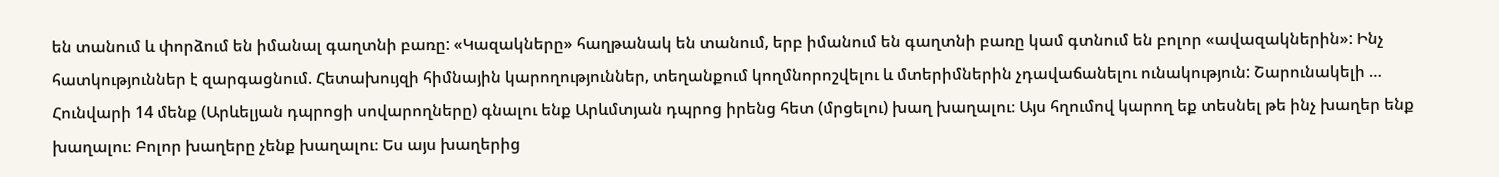են տանում և փորձում են իմանալ գաղտնի բառը: «Կազակները» հաղթանակ են տանում, երբ իմանում են գաղտնի բառը կամ գտնում են բոլոր «ավազակներին»: Ինչ հատկություններ է զարգացնում. Հետախույզի հիմնային կարողություններ, տեղանքում կողմնորոշվելու և մտերիմներին չդավաճանելու ունակություն: Շարունակելի …
Հունվարի 14 մենք (Արևելյան դպրոցի սովարողները) գնալու ենք Արևմտյան դպրոց իրենց հետ (մրցելու) խաղ խաղալու։ Այս հղումով կարող եք տեսնել թե ինչ խաղեր ենք խաղալու։ Բոլոր խաղերը չենք խաղալու։ Ես այս խաղերից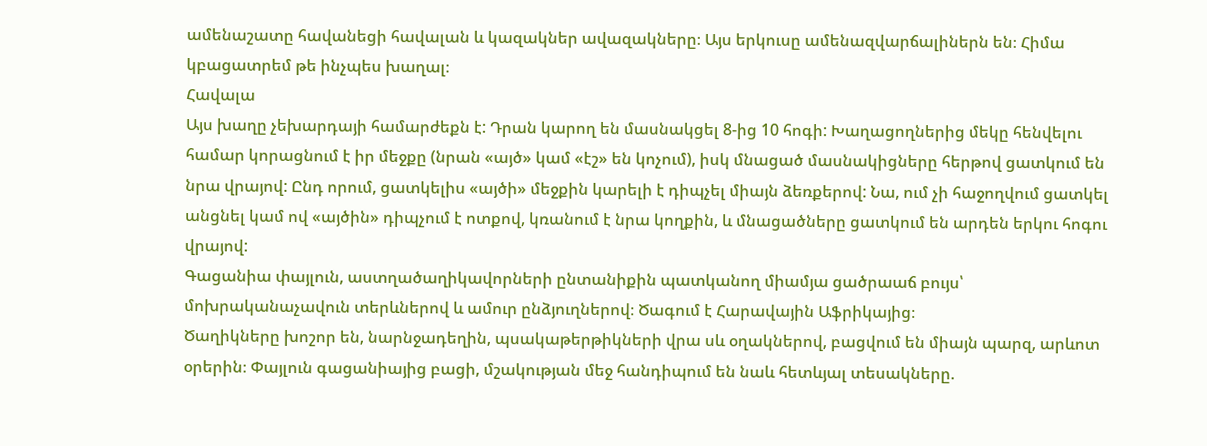ամենաշատը հավանեցի հավալան և կազակներ ավազակները։ Այս երկուսը ամենազվարճալիներն են։ Հիմա կբացատրեմ թե ինչպես խաղալ։
Հավալա
Այս խաղը չեխարդայի համարժեքն է: Դրան կարող են մասնակցել 8-ից 10 հոգի: Խաղացողներից մեկը հենվելու համար կորացնում է իր մեջքը (նրան «այծ» կամ «էշ» են կոչում), իսկ մնացած մասնակիցները հերթով ցատկում են նրա վրայով: Ընդ որում, ցատկելիս «այծի» մեջքին կարելի է դիպչել միայն ձեռքերով: Նա, ում չի հաջողվում ցատկել անցնել կամ ով «այծին» դիպչում է ոտքով, կռանում է նրա կողքին, և մնացածները ցատկում են արդեն երկու հոգու վրայով:
Գացանիա փայլուն, աստղածաղիկավորների ընտանիքին պատկանող միամյա ցածրաաճ բույս՝ մոխրականաչավուն տերևներով և ամուր ընձյուղներով։ Ծագում է Հարավային Աֆրիկայից։
Ծաղիկները խոշոր են, նարնջադեղին, պսակաթերթիկների վրա սև օղակներով, բացվում են միայն պարզ, արևոտ օրերին։ Փայլուն գացանիայից բացի, մշակության մեջ հանդիպում են նաև հետևյալ տեսակները.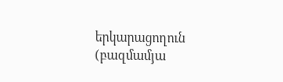երկարացողուն (բազմամյա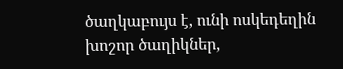ծաղկաբույս է, ունի ոսկեդեղին խոշոր ծաղիկներ,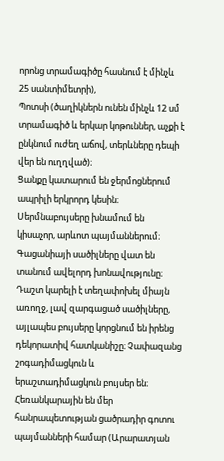որոնց տրամագիծը հասնում է մինչև 25 սանտիմետրի),
Պոտսի (ծաղիկներն ունեն մինչև 12 սմ տրամագիծ և երկար կոթուններ, աչքի է ընկնում ուժեղ աճով, տերևները դեպի վեր են ուղղված)։
Ցանքը կատարում են ջերմոցներում ապրիլի երկրորդ կեսին։ Սերմնաբույսերը խնամում են կիսաչոր, արևոտ պայմաններում։ Գացանիայի սածիլները վատ են տանում ավելորդ խոնավությունը։ Դաշտ կարելի է տեղափոխել միայն առողջ, լավ զարգացած սածիլները, այլապես բույսերը կորցնում են իրենց դեկորատիվ հատկանիշը։ Չափազանց շոգադիմացկուն և երաշտադիմացկուն բույսեր են։
Հեռանկարային են մեր հանրապետության ցածրադիր գոտու պայմանների համար (Արարատյան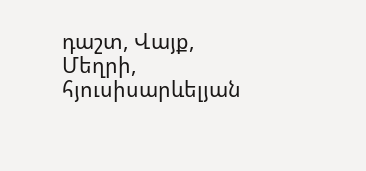դաշտ, Վայք, Մեղրի, հյուսիսարևելյան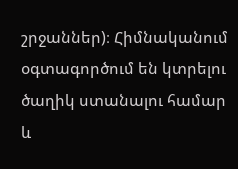շրջաններ)։ Հիմնականում օգտագործում են կտրելու ծաղիկ ստանալու համար և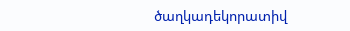ծաղկադեկորատիվ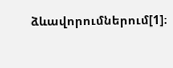ձևավորումներում[1]։